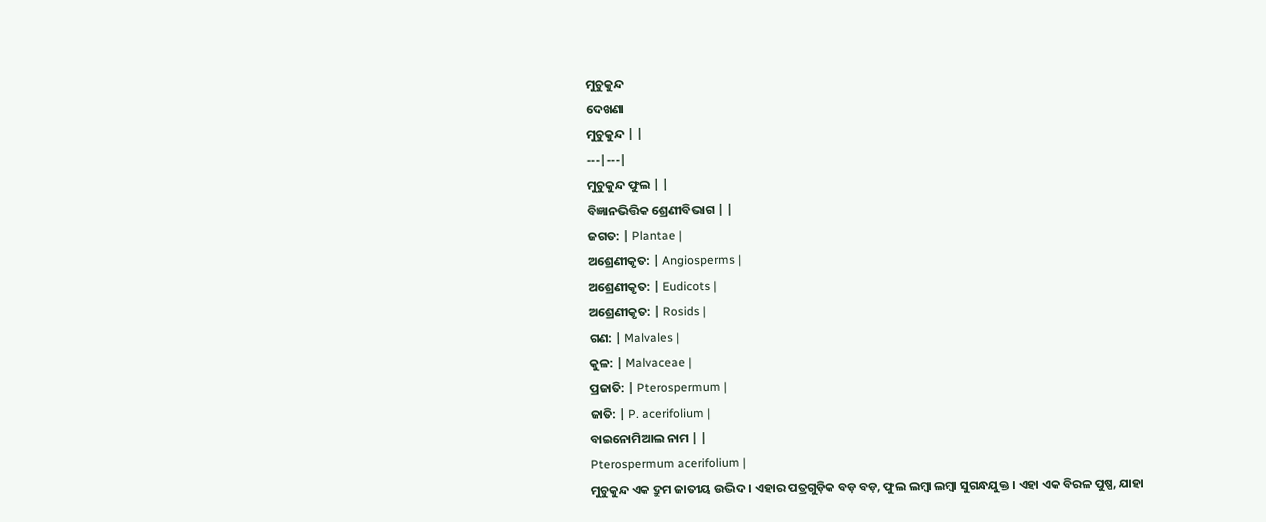ମୁଚୁକୁନ୍ଦ
ଦେଖଣା
ମୁଚୁକୁନ୍ଦ | |
---|---|
ମୁଚୁକୁନ୍ଦ ଫୁଲ | |
ବିଜ୍ଞାନଭିତ୍ତିକ ଶ୍ରେଣୀବିଭାଗ | |
ଜଗତ: | Plantae |
ଅଶ୍ରେଣୀକୃତ: | Angiosperms |
ଅଶ୍ରେଣୀକୃତ: | Eudicots |
ଅଶ୍ରେଣୀକୃତ: | Rosids |
ଗଣ: | Malvales |
କୁଳ: | Malvaceae |
ପ୍ରଜାତି: | Pterospermum |
ଜାତି: | P. acerifolium |
ବାଇନୋମିଆଲ ନାମ | |
Pterospermum acerifolium |
ମୁଚୁକୁନ୍ଦ ଏକ ଦ୍ରୁମ ଜାତୀୟ ଉଦ୍ଭିଦ । ଏହାର ପତ୍ରଗୁଡ଼ିକ ବଡ଼ ବଡ଼, ଫୁଲ ଲମ୍ବା ଲମ୍ବା ସୁଗନ୍ଧଯୁକ୍ତ । ଏହା ଏକ ବିରଳ ପୁଷ୍ପ, ଯାହା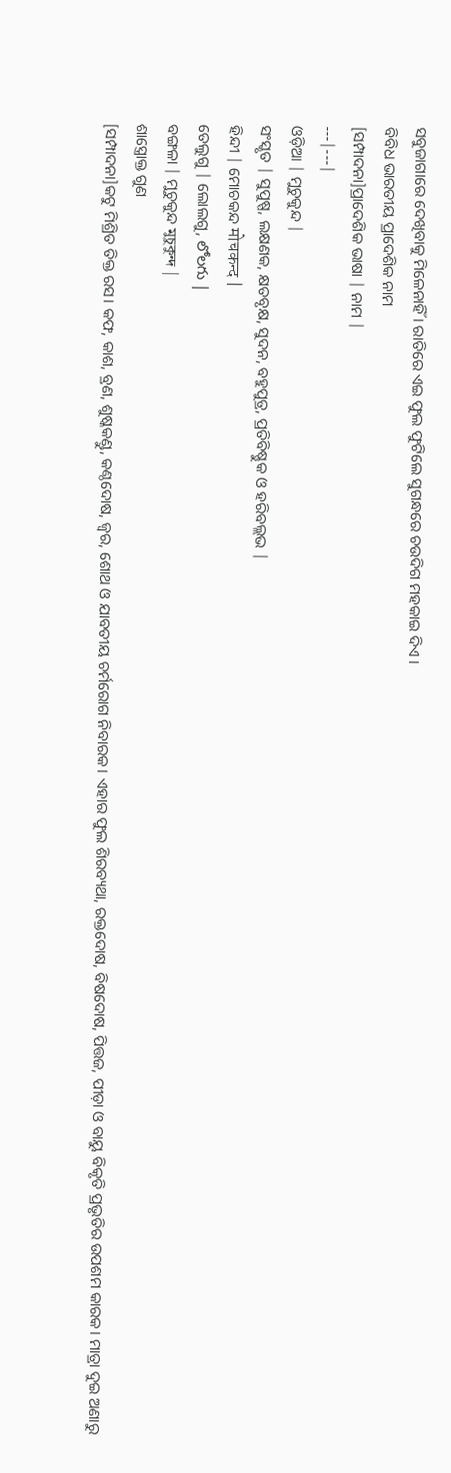ସବୁଜାଗାରେ ଦେଖିବାକୁ ମିଳେନାହିଁ । ରାତିରେ ଏଇ ଫୁଲ ଫୁଟିଲେ ସୁଗନ୍ଧରେ ଚଉଦିଗ ମହକାଇ ଦିଏ ।
ବିବିଧ ଭାରତୀୟ ପ୍ରାଦେଶିକ ନାମ
[ସମ୍ପାଦନା]ପ୍ରାଦେଶିକ ଭାଷା | ନାମ |
---|---|
ଓଡ଼ିଆ | ମୁଚୁକୁନ୍ଦ |
ସଂସ୍କୃତ | ସୁପୁଷ୍ପ, ଲକ୍ଷଣକ, କ୍ଷତବୃକ୍ଷ, ସୁଦନ, ବହୁପୁତ୍ର, ପ୍ରତିବିଷ୍ଣୁକ ଓ ହରିବଲ୍ଲଭ |
ହିନ୍ଦୀ | ମୋଚକନ୍ଦ मोचकन्द |
ତେଲୁଗୁ | ଲୋଲଗୁ, లోలగు |
ବଙ୍ଗଳା | ମୁଚୁକୁନ୍ଦ মুচুকুন্দ |
ଶାସ୍ତ୍ରୋକ୍ତ ଗୁଣ
[ସମ୍ପାଦନା]କଟୁ ମିଶ୍ରିତ ତିକ୍ତ ରସ। କଫ, କାଶ, ବ୍ରଣ, ଶୁଷ୍କକଣ୍ଡୁ, କଣ୍ଠଦୋଷ, ଜ୍ୱର, ଶୋଥ ଓ ଯାବତୀୟ ଚର୍ମରୋଗ ନିବାରକ। ଏହାର ଫୁଲ ଶିରବ୍ୟଥା, ରକ୍ତଦୋଷ, ବିଷଦୋଷ, ପିତ୍ତଜ, ପୀଡ଼ା ଓ ବାୟୁ ବିକୃତି ପ୍ରଭୃତିର ଉପଶମ କାରକ। ମାତ୍ରା ଦୁଇ ଅଣାରୁ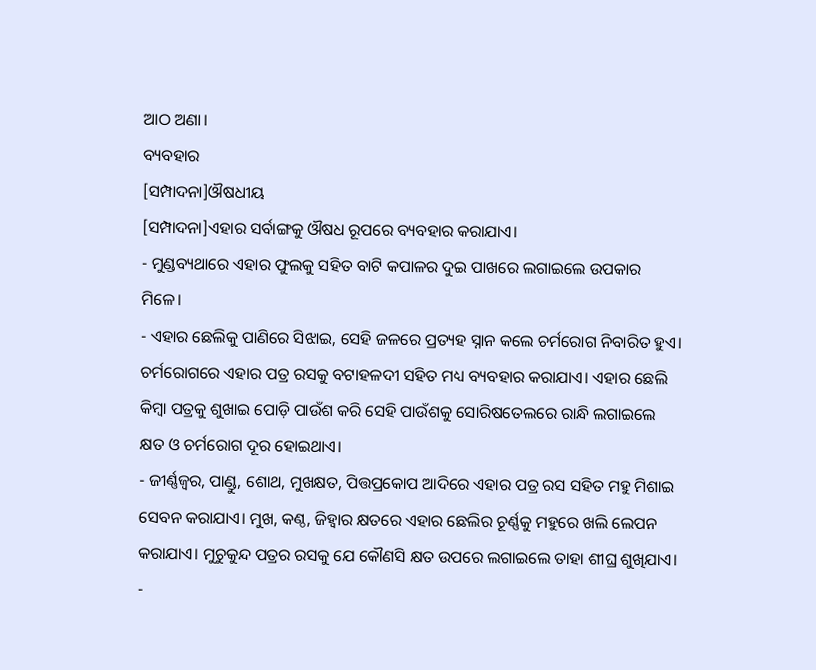ଆଠ ଅଣା।
ବ୍ୟବହାର
[ସମ୍ପାଦନା]ଔଷଧୀୟ
[ସମ୍ପାଦନା]ଏହାର ସର୍ବାଙ୍ଗକୁ ଔଷଧ ରୂପରେ ବ୍ୟବହାର କରାଯାଏ।
- ମୁଣ୍ଡବ୍ୟଥାରେ ଏହାର ଫୁଲକୁ ସହିତ ବାଟି କପାଳର ଦୁଇ ପାଖରେ ଲଗାଇଲେ ଉପକାର ମିଳେ।
- ଏହାର ଛେଲିକୁ ପାଣିରେ ସିଝାଇ, ସେହି ଜଳରେ ପ୍ରତ୍ୟହ ସ୍ନାନ କଲେ ଚର୍ମରୋଗ ନିବାରିତ ହୁଏ। ଚର୍ମରୋଗରେ ଏହାର ପତ୍ର ରସକୁ ବଟାହଳଦୀ ସହିତ ମଧ୍ୟ ବ୍ୟବହାର କରାଯାଏ। ଏହାର ଛେଲି କିମ୍ବା ପତ୍ରକୁ ଶୁଖାଇ ପୋଡ଼ି ପାଉଁଶ କରି ସେହି ପାଉଁଶକୁ ସୋରିଷତେଲରେ ରାନ୍ଧି ଲଗାଇଲେ କ୍ଷତ ଓ ଚର୍ମରୋଗ ଦୂର ହୋଇଥାଏ।
- ଜୀର୍ଣ୍ଣଜ୍ୱର, ପାଣ୍ଡୁ, ଶୋଥ, ମୁଖକ୍ଷତ, ପିତ୍ତପ୍ରକୋପ ଆଦିରେ ଏହାର ପତ୍ର ରସ ସହିତ ମହୁ ମିଶାଇ ସେବନ କରାଯାଏ। ମୁଖ, କଣ୍ଠ, ଜିହ୍ୱାର କ୍ଷତରେ ଏହାର ଛେଲିର ଚୂର୍ଣ୍ଣକୁ ମହୁରେ ଖଲି ଲେପନ କରାଯାଏ। ମୁଚୁକୁନ୍ଦ ପତ୍ରର ରସକୁ ଯେ କୌଣସି କ୍ଷତ ଉପରେ ଲଗାଇଲେ ତାହା ଶୀଘ୍ର ଶୁଖିଯାଏ।
-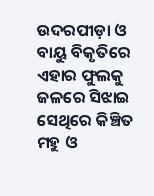ଉଦରପୀଡ଼ା ଓ ବାୟୁ ବିକୃତିରେ ଏହାର ଫୁଲକୁ ଜଳରେ ସିଝାଇ ସେଥିରେ କିଞ୍ଚିତ ମହୁ ଓ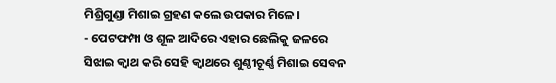ମିଶ୍ରିଗୁଣ୍ଡା ମିଶାଇ ଗ୍ରହଣ କଲେ ଉପକାର ମିଳେ।
- ପେଟଫମ୍ପା ଓ ଶୂଳ ଆଦିରେ ଏହାର ଛେଲିକୁ ଜଳରେ ସିଝାଇ କ୍ୱାଥ କରି ସେହି କ୍ୱାଥରେ ଶୁଣ୍ଠୀଚୂର୍ଣ୍ଣ ମିଶାଇ ସେବନ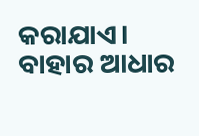କରାଯାଏ।
ବାହାର ଆଧାର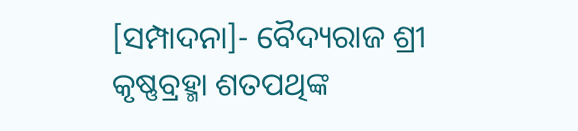[ସମ୍ପାଦନା]- ବୈଦ୍ୟରାଜ ଶ୍ରୀ କୃଷ୍ଣବ୍ରହ୍ମା ଶତପଥିଙ୍କ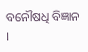ବନୌଷଧି ବିଜ୍ଞାନ ।